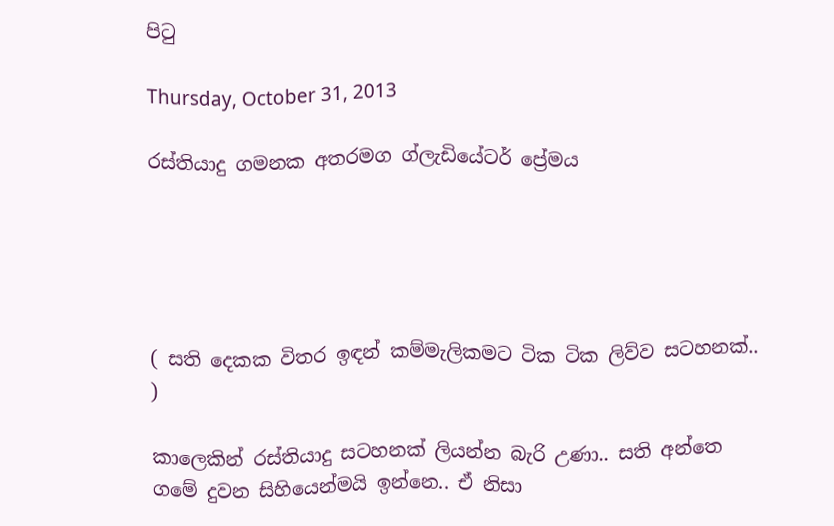පිටු

Thursday, October 31, 2013

රස්තියාදු ගමනක අතරමග ග්ලැඩියේටර් ප්‍රේමය





( සති දෙකක විතර ඉඳන් කම්මැලිකමට ටික ටික ලිව්ව සටහනක්.. )

කාලෙකින් රස්තියාදු සටහනක් ලියන්න බැරි උණා.. සති අන්තෙ ගමේ දුවන සිහියෙන්මයි ඉන්නෙ.. ඒ නිසා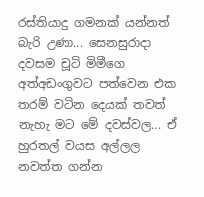රස්තියාදු ගමනක් යන්නත් බැරි උණා... සෙනසුරාදා දවසම චූටි මිමීගෙ අත්අඩංගුවට පත්වෙන එක තරම් වටින දෙයක් තවත් නැහැ මට මේ දවස්වල... ඒ හුරතල් වයස අල්ලල නවත්ත ගන්න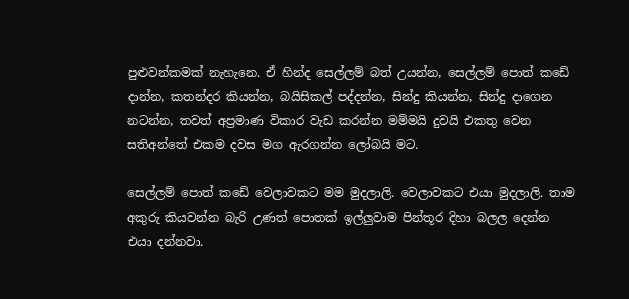පුළුවන්කමක් නැහැනෙ. ඒ හින්ද සෙල්ලම් බත් උයන්න, සෙල්ලම් පොත් කඩේ දාන්න, කතන්දර කියන්න, බයිසිකල් පද්දන්න, සින්දු කියන්න, සින්දු දාගෙන නටන්න, තවත් අප්‍රමාණ විකාර වැඩ කරන්න මම්මයි දුවයි එකතු වෙන සතිඅන්තේ එකම දවස මග ඇරගන්න ලෝබයි මට.

සෙල්ලම් පොත් කඩේ වෙලාවකට මම මුදලාලි. වෙලාවකට එයා මුදලාලි. තාම අකුරු කියවන්න බැරි උණත් පොතක් ඉල්ලුවාම පින්තූර දිහා බලල දෙන්න එයා දන්නවා.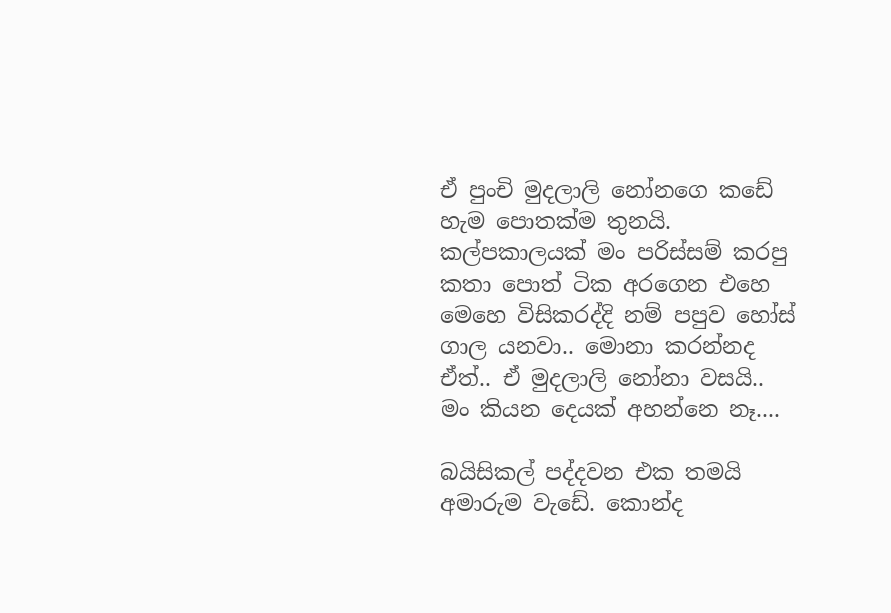ඒ පුංචි මුදලාලි නෝනගෙ කඩේ හැම පොතක්ම තුනයි. කල්පකාලයක් මං පරිස්සම් කරපු කතා පොත් ටික අරගෙන එහෙ මෙහෙ විසිකරද්දි නම් පපුව හෝස් ගාල යනවා.. මොනා කරන්නද ඒත්.. ඒ මුදලාලි නෝනා වසයි.. මං කියන දෙයක් අහන්නෙ නෑ....

බයිසිකල් පද්දවන එක තමයි අමාරුම වැඩේ. කොන්ද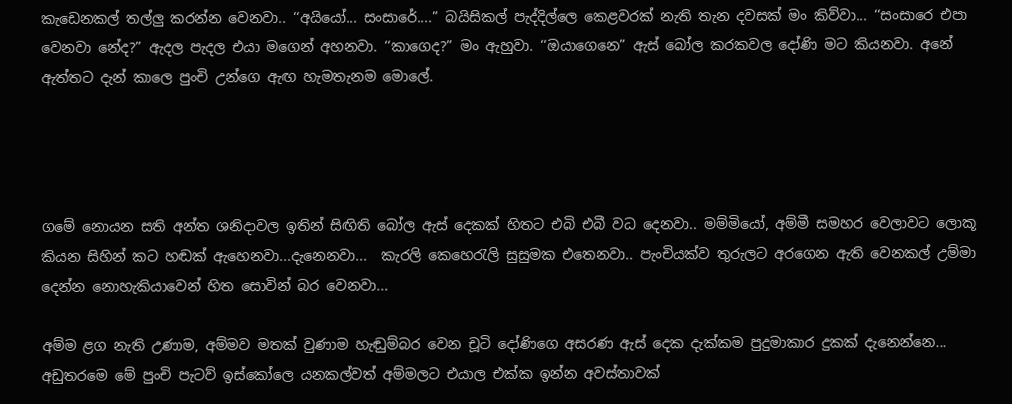කැඩෙනකල් තල්ලු කරන්න වෙනවා.. ‘‘අයියෝ... සංසාරේ....” බයිසිකල් පැද්දිල්ලෙ කෙළවරක් නැති තැන දවසක් මං කිව්වා... ‘‘සංසාරෙ එපා වෙනවා නේද?” ඇදල පැදල එයා මගෙන් අහනවා. ‘‘කාගෙද?” මං ඇහුවා. ‘‘ඔයාගෙනෙ” ඇස් බෝල කරකවල දෝණි මට කියනවා. අනේ ඇත්තට දැන් කාලෙ පුංචි උන්ගෙ ඇඟ හැමතැනම මොලේ.




ගමේ නොයන සති අන්ත ශනිදාවල ඉතින් සිඟිති බෝල ඇස් දෙකක් හිතට එබි එබී වධ දෙනවා.. මම්මියෝ, අම්මී සමහර වෙලාවට ලොකූ කියන සිහින් කට හඬක් ඇහෙනවා...දැනෙනවා...  කැරලි කෙහෙරැලි සුසුමක එතෙනවා.. පැංචියක්ව තුරුලට අරගෙන ඇති වෙනකල් උම්මා දෙන්න නොහැකියාවෙන් හිත සොවින් බර වෙනවා...

අම්ම ළග නැති උණාම, අම්මව මතක් වුණාම හැඬුම්බර වෙන චූටි දෝණිගෙ අසරණ ඇස් දෙක දැක්කම පුදුමාකාර දුකක් දැනෙන්නෙ... අඩුතරමෙ මේ පුංචි පැටව් ඉස්කෝලෙ යනකල්වත් අම්මලට එයාල එක්ක ඉන්න අවස්තාවක්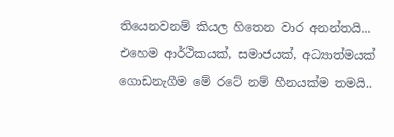තියෙනවනම් කියල හිතෙන වාර අනන්තයි... එහෙම ආර්ථිකයක්, සමාජයක්, අධ්‍යාත්මයක් ගොඩනැගීම මේ රටේ නම් හීනයක්ම තමයි..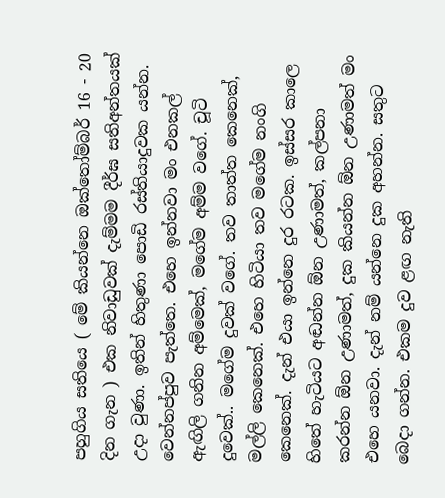පහුගිය සතියෙ ( මේ කියන්නෙ ඔක්තෝම්බර් 16 - 20 දින ගැන ) එක නිවාඩුවක් දැම්මම දීර්ඝ සතිඅන්තයක් උදා වුණා. ඉතින් හිතුණා පොඩි රස්තියාදුවක යන්න. වෙන්නප්පුව පැත්තෙ. එහෙ ඉන්නවා මං එනකල් ඇඟිලි ගනින අම්මෙක්, මගේම අම්ම වගේ. චූටි දුවෙක්.. මගේම දුවක් වගේ. තව තාත්ත කෙනෙක්, මල්ලි කෙනෙක්. එහෙ හිටියා තව මගේම නංගි කෙනෙක්. දැන් එයා ඉන්නෙ දුර රටක. ඉස්සර කාලෙ හිතේ හැටියට අඬන්න ඕන උණාමත්, කල්පනා කරන්න ඕන උණාමත්, දුක කියන්න ඕන උණාමත් මං එහෙ යනවා. දැන් නම් යන්නෙ දුක අහන්න. සතුට බෙදා ගන්න. එකම දුව ළඟ නැති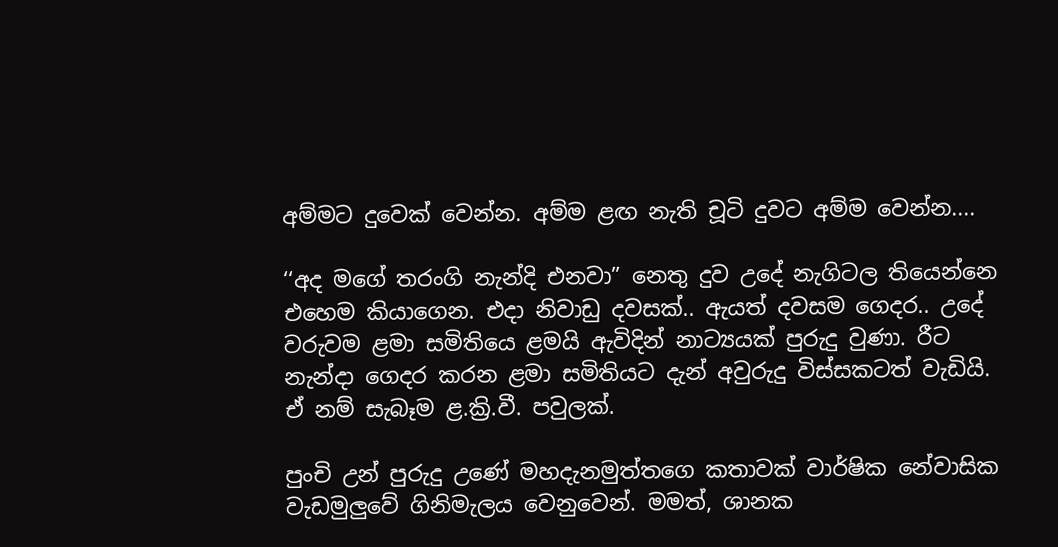අම්මට දුවෙක් වෙන්න. අම්ම ළඟ නැති චූටි දුවට අම්ම වෙන්න....

‘‘අද මගේ තරංගි නැන්දි එනවා” නෙතු දුව උදේ නැගිටල තියෙන්නෙ එහෙම කියාගෙන. එදා නිවාඩු දවසක්.. ඇයත් දවසම ගෙදර.. උදේ වරුවම ළමා සමිතියෙ ළමයි ඇවිදින් නාට්‍යයක් පුරුදු වුණා. රීට නැන්දා ගෙදර කරන ළමා සමිතියට දැන් අවුරුදු විස්සකටත් වැඩියි. ඒ නම් සැබෑම ළ.ක්‍රි.වී. පවුලක්.

පුංචි උන් පුරුදු උණේ මහදැනමුත්තගෙ කතාවක් වාර්ෂික නේවාසික වැඩමුලුවේ ගිනිමැලය වෙනුවෙන්. මමත්, ශානක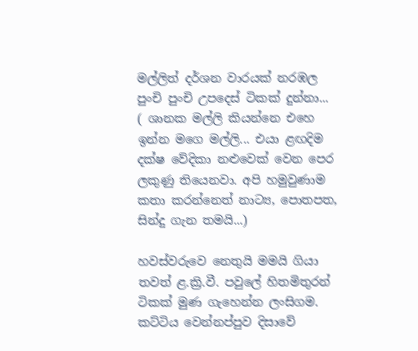මල්ලිත් දර්ශන වාරයක් නරඹල පුංචි පුංචි උපදෙස් ටිකක් දුන්නා... ( ශානක මල්ලි කියන්නෙ එහෙ ඉන්න මගෙ මල්ලි... එයා ළඟදිම දක්ෂ වේදිකා නළුවෙක් වෙන පෙර ලකුණු තියෙනවා. අපි හමුවුණාම කතා කරන්නෙත් නාට්‍ය, පොතපත, සින්දු ගැන තමයි...)

හවස්වරුවෙ නෙතුයි මමයි ගියා තවත් ළ.ක්‍රි.වී. පවුලේ හිතමිතුරන් ටිකක් මුණ ගැහෙන්න ලංසිගම. කට්ටිය වෙන්නප්පුව දිසාවේ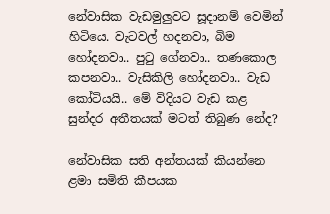නේවාසික වැඩමුලුවට සූදානම් වෙමින් හිටියෙ. වැටවල් හදනවා, බිම හෝදනවා.. පුටු ගේනවා.. තණකොල කපනවා.. වැසිකිලි හෝදනවා.. වැඩ කෝටියයි.. මේ විදියට වැඩ කළ සුන්දර අතීතයක් මටත් තිබුණ නේද?

නේවාසික සති අන්තයක් කියන්නෙ ළමා සමිති කීපයක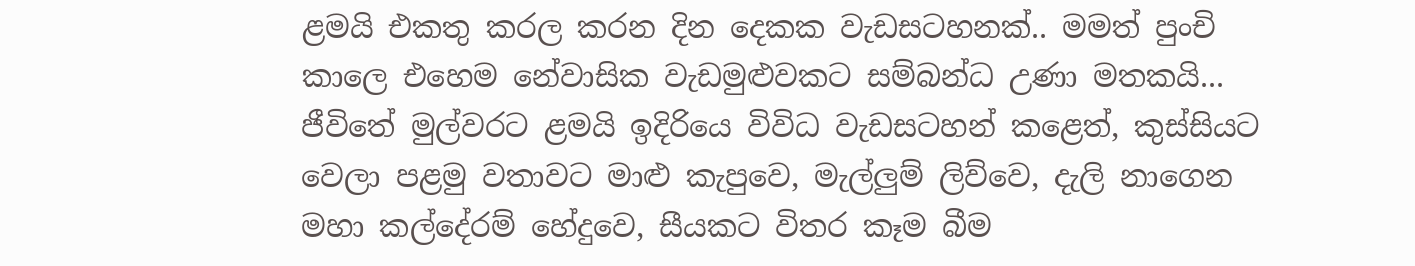ළමයි එකතු කරල කරන දින දෙකක වැඩසටහනක්.. මමත් පුංචි කාලෙ එහෙම නේවාසික වැඩමුළුවකට සම්බන්ධ උණා මතකයි... ජීවිතේ මුල්වරට ළමයි ඉදිරියෙ විවිධ වැඩසටහන් කළෙත්, කුස්සියට වෙලා පළමු වතාවට මාළු කැපුවෙ, මැල්ලුම් ලිව්වෙ, දැලි නාගෙන මහා කල්දේරම් හේදුවෙ, සීයකට විතර කෑම බීම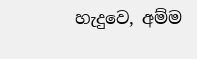හැදුවෙ, අම්ම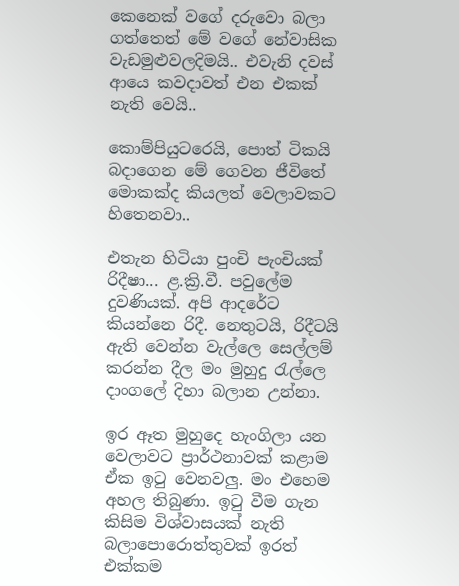කෙනෙක් වගේ දරුවො බලා ගත්තෙත් මේ වගේ නේවාසික වැඩමුළුවලදිමයි.. එවැනි දවස් ආයෙ කවදාවත් එන එකක් නැති වෙයි..

කොම්පියුටරෙයි, පොත් ටිකයි බදාගෙන ‍මේ ගෙවන ජීවිතේ මොකක්ද කියලත් වෙලාවකට හිතෙනවා..

එතැන හිටියා පුංචි පැංචියක් රිදීෂා... ළ.ක්‍රි.වී. පවුලේම දුවණියක්. අපි ආදරේට කියන්නෙ රිදී. නෙතුටයි, රිදීටයි  ඇති වෙන්න වැල්ලෙ සෙල්ලම් කරන්න දීල මං මුහුදු රැල්ලෙ දාංගලේ දිහා බලාන උන්නා.

ඉර ඈත මුහුදෙ හැංගිලා යන  වෙලාවට ප්‍රාර්ථනාවක් කළාම ඒක ඉටු වෙනවලු. මං එහෙම අහල තිබුණා. ඉටු වීම ගැන කිසිම විශ්වාසයක් නැති බලාපොරොත්තුවක් ඉරත් එක්කම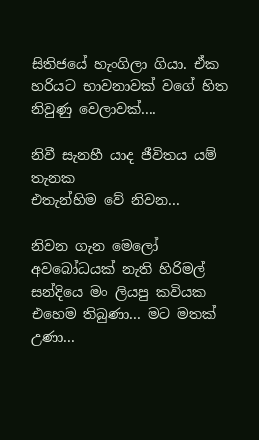සිතිජයේ හැංගිලා ගියා. ඒක හරියට භාවනාවක් වගේ හිත නිවුණු වෙලාවක්....

නිවී සැනහී යාද ජීවිතය යම් තැනක
එතැන්හිම වේ නිවන...

නිවන ගැන මෙලෝ අවබෝධයක් නැති හිරිමල් සන්දියෙ මං ලියපු කවියක එහෙම තිබුණා... මට මතක් උණා...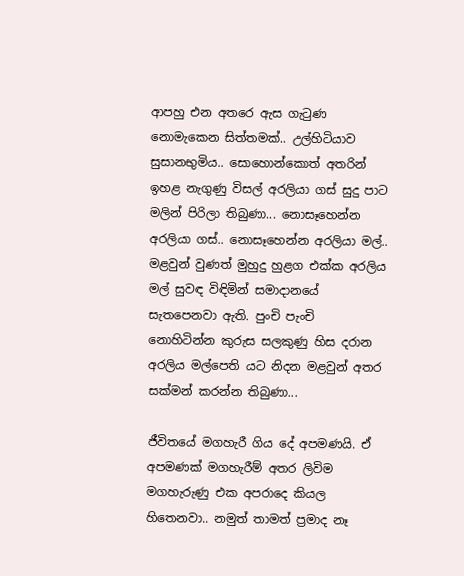ආපහු එන අතරෙ ඇස ගැටුණ නොමැකෙන සිත්තමක්.. උල්හිටියාව සුසානභුමිය.. සොහොන්කොත් අතරින් ඉහළ නැගුණු විසල් අරලියා ගස් සුදු පාට මලින් පිරිලා තිබුණා... නොසෑහෙන්න අරලියා ගස්.. නොසෑහෙන්න අරලියා මල්.. මළවුන් වුණත් මුහුදු හුළග එක්ක අරලිය මල් සුවඳ විඳිමින් සමාදානයේ සැතපෙනවා ඇති. පුංචි පැංචි නොහිටින්න කුරුස සලකුණු හිස දරාන අරලිය මල්පෙති යට නිදන මළවුන් අතර සක්මන් කරන්න තිබුණා...

ජීවිතයේ මගහැරී ගිය දේ අපමණයි. ඒ අපමණක් මගහැරීම් අතර ලිවිම මගහැරුණු එක අපරාදෙ කියල හිතෙනවා.. නමුත් තාමත් ප්‍රමාද නෑ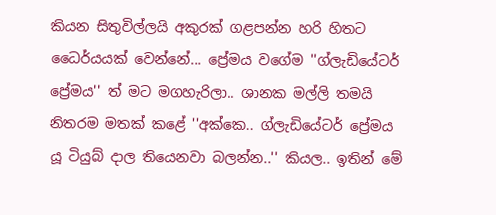කියන සිතුවිල්ලයි අකුරක් ගළපන්න හරි හිතට ධෛර්යයක් වෙන්නේ... ප්‍රේමය වගේම ''ග්ලැඩියේටර් ප්‍රේමය'' ත් මට මගහැරිලා.. ශානක මල්ලි තමයි නිතරම මතක් කළේ ''අක්කෙ.. ග්ලැඩියේටර් ප්‍රේමය යූ ටියුබ් දාල තියෙනවා බලන්න..'' කියල.. ඉතින් මේ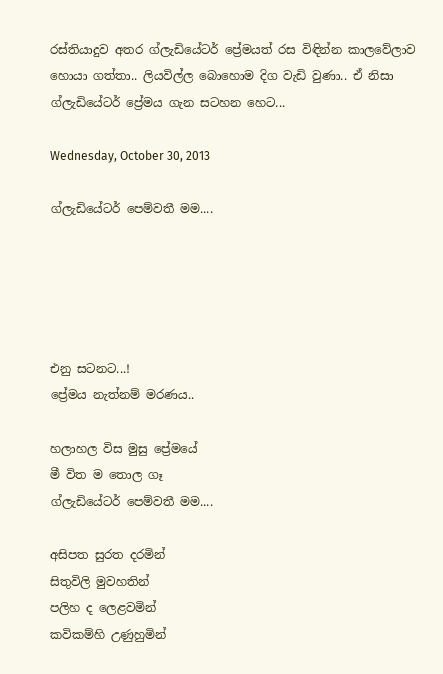රස්තියාදුව අතර ග්ලැඩියේටර් ප්‍රේමයත් රස විඳින්න කාලවේලාව හොයා ගත්තා.. ලියවිල්ල‍ බොහොම දිග වැඩි වුණා.. ඒ නිසා ග්ලැඩියේටර් ප්‍රේමය ගැන සටහන හෙට...

Wednesday, October 30, 2013

ග්ලැඩියේටර් පෙම්වතී මම....





එනු සටනට...!
ප්‍රේමය නැත්නම් මරණය..

හලාහල විස මුසු ප්‍රේමයේ
මී විත ම තොල ගෑ
ග්ලැඩියේටර් පෙම්වතී මම....

අසිපත සුරත දරමින්
සිතුවිලි මුවහතින්
පලිහ ද ලෙළවමින්
කවිකම්හි උණුහුමින්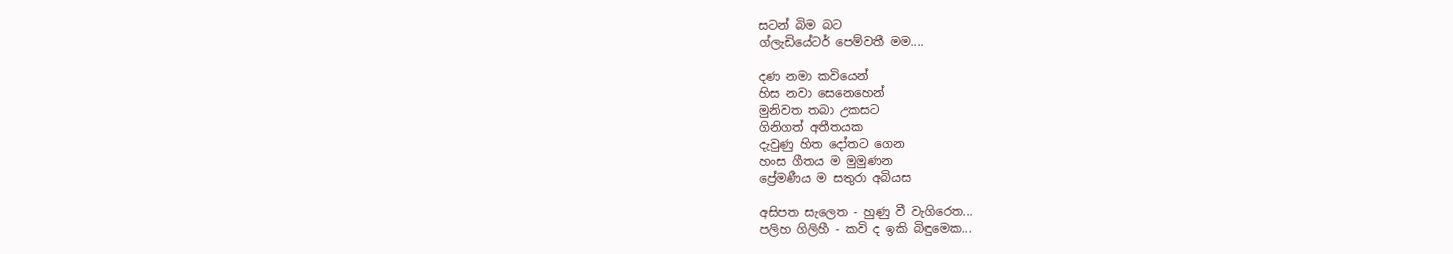සටන් බිම බට
ග්ලැඩියේටර් පෙම්වතී මම....

දණ නමා කවියෙන්
හිස නවා සෙනෙහෙන්
මුනිවත තබා උකසට
ගිනිගත් අතීතයක
දැවුණු හිත දෝතට ගෙන
හංස ගීතය ම මුමුණන
ප්‍රේමණීය ම සතුරා අබියස

අසිපත සැලෙත - හුණු වී වැගිරෙත...
පලිහ ගිලිහී - කවි ද ඉකි බිඳුමෙක...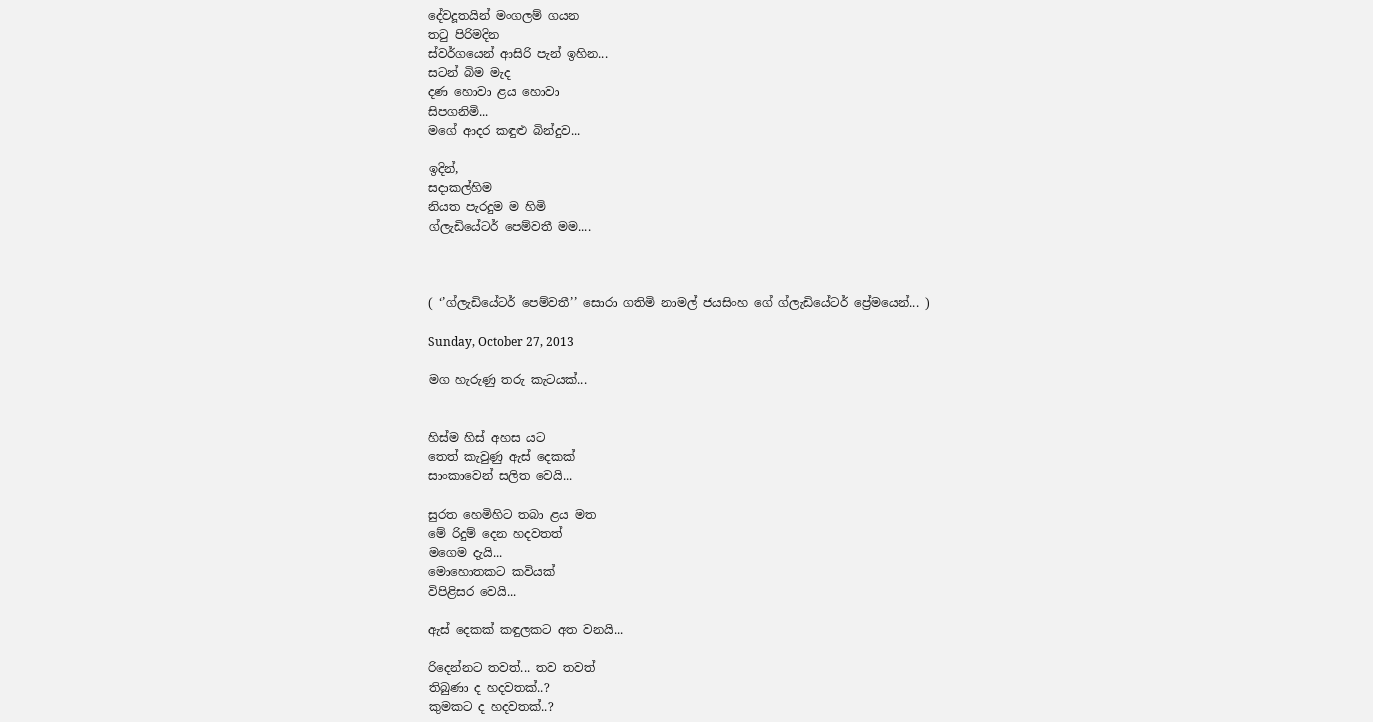දේවදූතයින් මංගලම් ගයන
තටු පිරිමදින
ස්වර්ගයෙන් ආසිරි පැන් ඉහින...
සටන් බිම මැද
දණ හොවා ළය හොවා
සිපගනිමි...
මගේ ආදර කඳුළු බින්දුව...

ඉදින්,
සදාකල්හිම
නියත පැරදුම ම හිමි
ග්ලැඩියේටර් පෙම්වතී මම....



( ‘’ග්ලැඩියේටර් පෙම්වතී’’ සොරා ගතිමි නාමල් ජයසිංහ ගේ ග්ලැඩියේටර් ප්‍රේමයෙන්... )

Sunday, October 27, 2013

මග හැරුණු තරු කැටයක්...


හිස්ම හිස් අහස යට
තෙත් කැවුණු ඇස් දෙකක්
සාංකාවෙන් සලිත වෙයි...

සුරත හෙමිහිට තබා ළය මත
මේ රිදුම් දෙන හදවතත්
මගෙම දැයි...
මොහොතකට කවියක්
විපිළිසර වෙයි...

ඇස් දෙකක් කඳුලකට අත වනයි...

රිදෙන්නට තවත්... තව තවත්
තිබුණා ද හදවතක්..?
කුමකට ද හදවතක්..?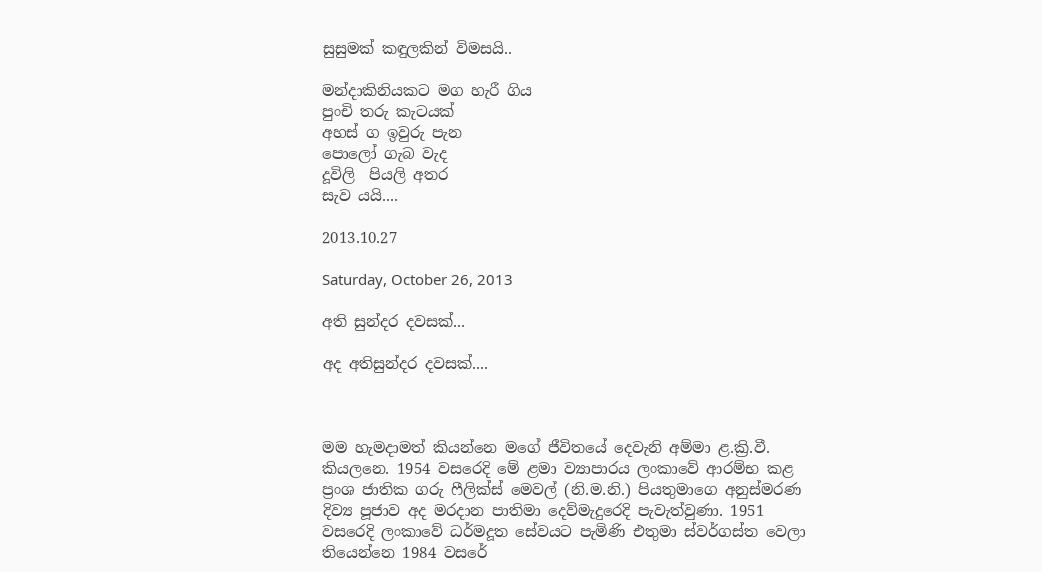සුසුමක් කඳුලකින් විමසයි..

මන්දාකිනියකට මග හැරී ගිය
පුංචි තරු කැටයක්
අහස් ග ඉවුරු පැන
පොලෝ ගැබ වැද
දූවිලි  පියලි අතර
සැව යයි....

2013.10.27

Saturday, October 26, 2013

අති සුන්දර දවසක්...

අද අතිසුන්දර දවසක්....



මම හැමදාමත් කියන්නෙ මගේ ජීවිතයේ දෙවැනි අම්මා ළ.ක්‍රි.වී. කියලනෙ. 1954 වසරෙදි මේ ළමා ව්‍යාපාරය ලංකාවේ ආරම්භ කළ ප්‍රංශ ජාතික ගරු ෆීලික්ස් මෙවල් (නි.ම.නි.) පියතුමාගෙ අනුස්මරණ දිව්‍ය පූජාව අද මරදාන පාතිමා දෙව්මැදුරෙදි පැවැත්වුණා. 1951 වසරෙදි ලංකාවේ ධර්මදූත සේවයට පැමිණි එතුමා ස්වර්ගස්ත වෙලා තියෙන්නෙ 1984 වසරේ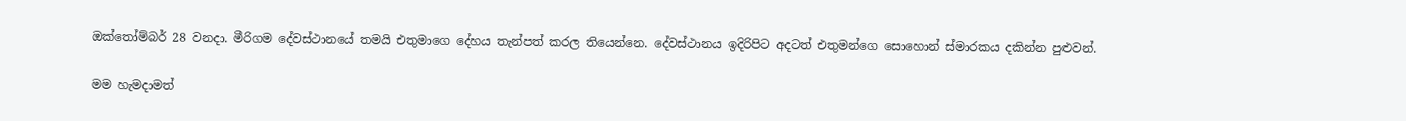ඔක්තෝම්බර් 28 වනදා. මීරිගම දේවස්ථානයේ තමයි එතුමාගෙ දේහය තැන්පත් කරල තියෙන්නෙ. දේවස්ථානය ඉදිරිපිට අදටත් එතුමන්ගෙ සොහොන් ස්මාරකය දකින්න පුළුවන්.

මම හැමදාමත්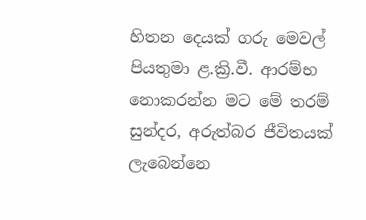හිතන දෙයක් ගරු මෙවල් පියතුමා ළ.ක්‍රි.වී. ආරම්භ නොකරන්න මට මේ තරම් සුන්දර, අරුත්බර ජීවිතයක් ලැබෙන්නෙ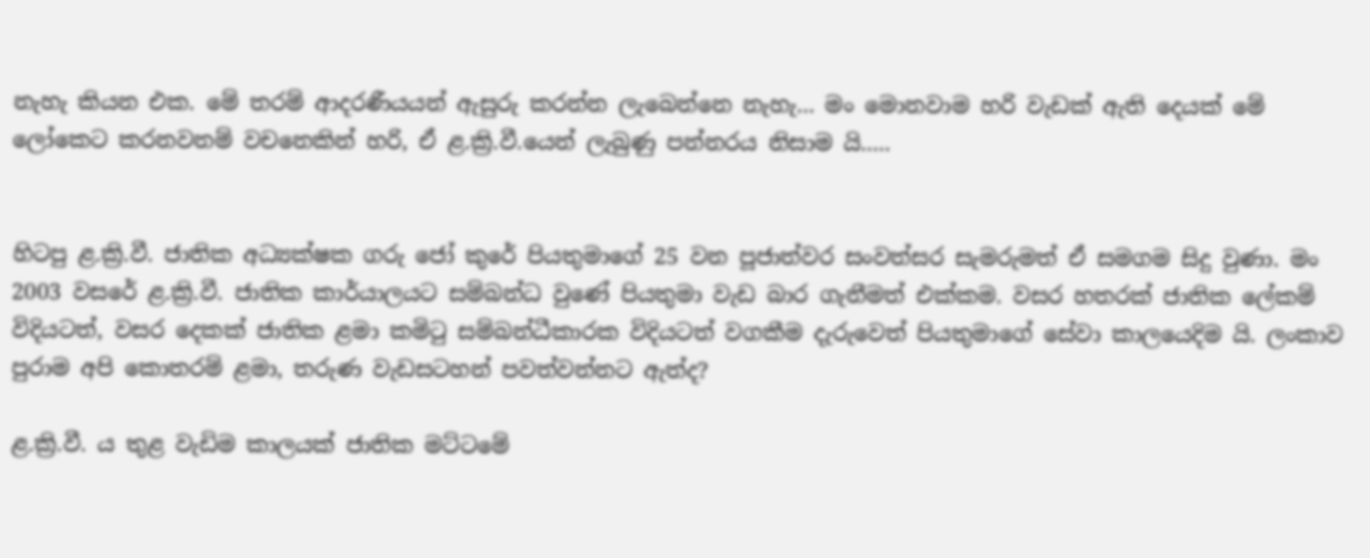නැහැ කියන එක. මේ තරම් ආදරණීයයන් ඇසුරු කරන්න ලැබෙන්නෙ නැහැ... මං මොනවාම හරි වැඩක් ඇති දෙයක් මේ ලෝකෙට කරනවනම් වචනෙකින් හරි, ඒ ළ.ක්‍රි.වී.යෙන් ලැබුණු පන්නරය නිසාම යි.....


හිටපු ළ.ක්‍රි.වී. ජාතික අධ්‍යක්ෂක ගරු ජෝ කුරේ පියතුමාගේ 25 වන පූජාත්වර සංවත්සර සැමරුමත් ඒ සමගම සිදු වුණා. මං 2003 වසරේ ළ.ක්‍රි.වී. ජාතික කාර්යාලයට සම්බන්ධ වුණේ පියතුමා වැඩ බාර ගැනීමත් එක්කම. වසර හතරක් ජාතික ලේකම් විදියටත්, වසර දෙකක් ජාතික ළමා කමිටු සම්බන්ධීකාරක විදියටත් වගකීම දැරුවෙත් පියතුමාගේ සේවා කාලයෙදිම යි. ලංකාව පුරාම අපි කොතරම් ළමා, තරුණ වැඩසටහන් පවත්වන්නට ඇත්ද?

ළ.ක්‍රි.වී. ය තුළ වැඩිම කාලයක් ජාතික මට්ටමේ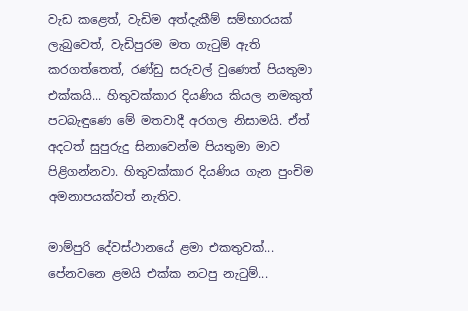වැඩ කළෙත්, වැඩිම අත්දැකීම් සම්භාරයක් ලැබුවෙත්, වැඩිපුරම මත ගැටුම් ඇති කරගත්තෙත්, රණ්ඩු සරුවල් වුණෙත් පියතුමා එක්කයි... හිතුවක්කාර දියණිය කියල නමකුත් පටබැඳුණෙ මේ මතවාදී අරගල නිසාමයි. ඒත් අදටත් සුපුරුදු සිනාවෙන්ම පියතුමා මාව පිළිගන්නවා. හිතුවක්කාර දියණිය ගැන පුංචිම අමනාපයක්වත් නැතිව.

මාම්පුරි දේවස්ථානයේ ළමා එකතුවක්... පේනවනෙ ළමයි එක්ක නටපු නැටුම්...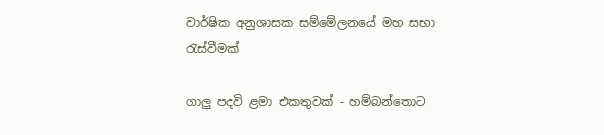වාර්ෂික අනුශාසක සම්මේලනයේ මහ සභා රැස්වීමක්

ගාලු පදවි ළමා එකතුවක් - හම්බන්තොට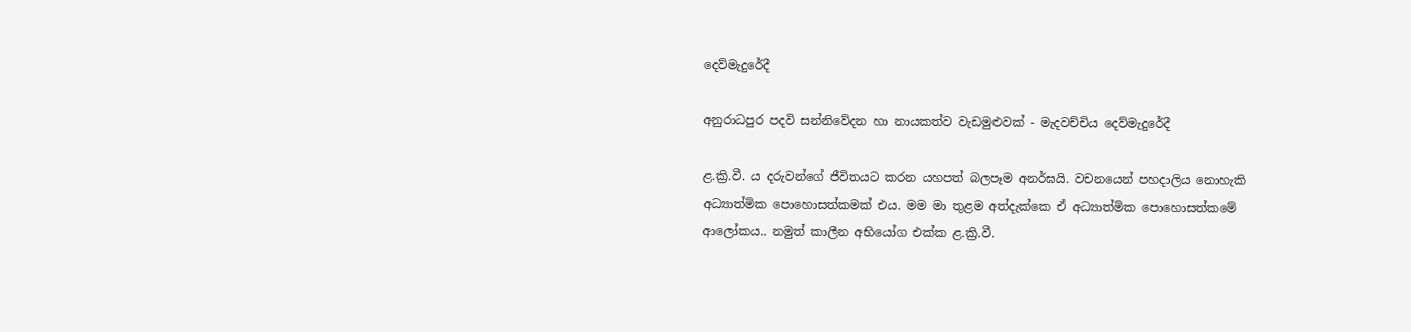දෙව්මැදුරේදී

අනුරාධපුර පදවි සන්නිවේදන හා නායකත්ව වැඩමුළුවක් - මැදවච්චිය දෙව්මැදුරේදී

ළ.ක්‍රි.වී. ය දරුවන්ගේ ජීවිතයට කරන යහපත් බලපෑම අනර්ඝයි. වචනයෙන් පහදාලිය නොහැකි අධ්‍යාත්මික පොහොසත්කමක් එය. මම මා තුළම අත්දැක්කෙ ඒ අධ්‍යාත්මික පොහොසත්කමේ ආලෝකය.. නමුත් කාලීන අභියෝග එක්ක ළ.ක්‍රි.වී.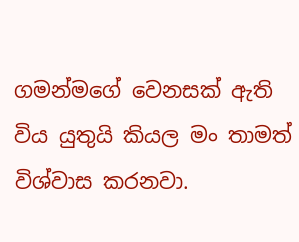ගමන්මගේ වෙනසක් ඇති විය යුතුයි කියල මං තාමත් විශ්වාස කරනවා.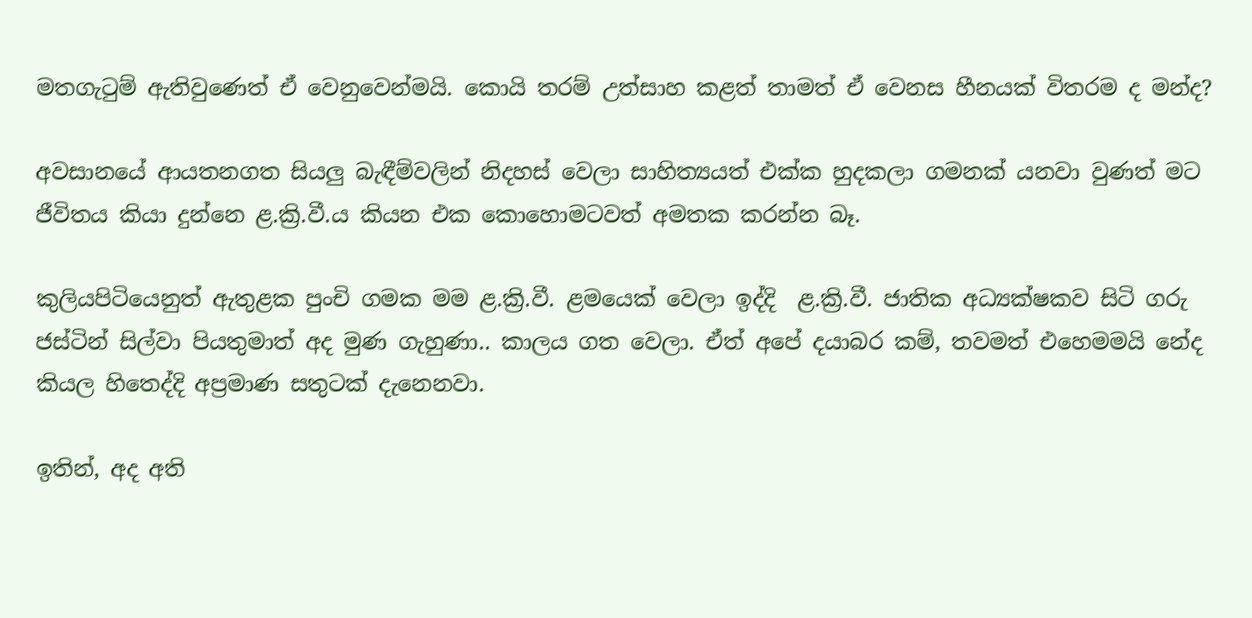මතගැටුම් ඇතිවුණෙත් ඒ වෙනුවෙන්මයි. කොයි තරම් උත්සාහ කළත් තාමත් ඒ වෙනස හීනයක් විතරම ද මන්ද?

අවසානයේ ආයතනගත සියලු බැඳීම්වලින් නිදහස් වෙලා සාහිත්‍යයත් එක්ක හුදකලා ගමනක් යනවා වුණත් මට ජීවිතය කියා දුන්නෙ ළ.ක්‍රි.වී.ය කියන එක කොහොමටවත් අමතක කරන්න බෑ.

කුලියපිටියෙනුත් ඇතුළක පුංචි ගමක මම ළ.ක්‍රි.වී. ළමයෙක් වෙලා ඉද්දි  ළ.ක්‍රි.වී. ජාතික අධ්‍යක්ෂකව සිටි ගරු ජස්ටින් සිල්වා පියතුමාත් අද මුණ ගැහුණා.. කාලය ගත වෙලා. ඒත් අපේ දයාබර කම්, තවමත් එහෙමමයි නේද කියල හිතෙද්දි අප්‍රමාණ සතුටක් දැනෙනවා.

ඉතින්, අද අති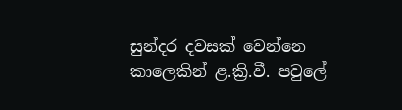සුන්දර දවසක් වෙන්නෙ කාලෙකින් ළ.ක්‍රි.වී. පවුලේ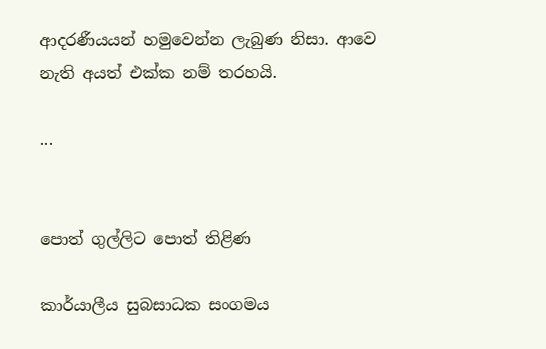ආදරණීයයන් හමුවෙන්න ලැබුණ නිසා. ආවෙ නැති අයත් එක්ක නම් තරහයි.

...


පොත් ගුල්ලිට පොත් තිළිණ

කාර්යාලීය සුබසාධක සංගමය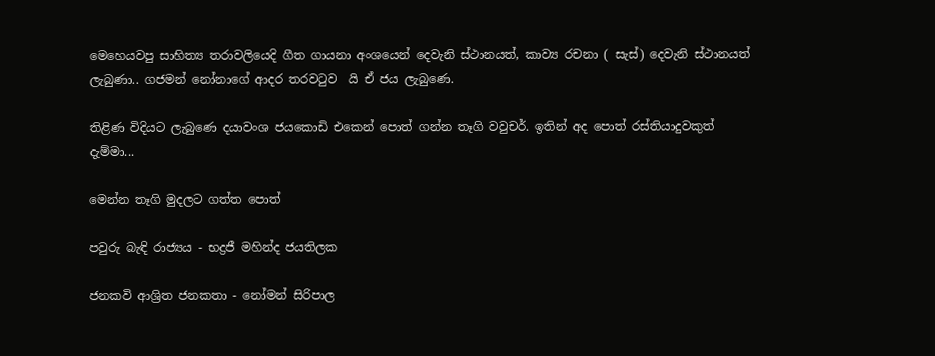මෙහෙයවපු සාහිත්‍ය තරාවලියෙදි ගීත ගායනා අංශයෙන් දෙවැනි ස්ථානයත්, කාව්‍ය රචනා ( සැස්) දෙවැනි ස්ථානයත් ලැබුණා.. ගජමන් නෝනාගේ ආදර තරවටුව  යි ඒ ජය ලැබුණෙ.

තිළිණ විදියට ලැබුණෙ දයාවංශ ජයකොඩි එකෙන් පොත් ගන්න තෑගි වවුචර්. ඉතින් අද පොත් රස්තියාදුවකුත් දැම්මා...

මෙන්න තෑගි මුදලට ගත්ත පොත්

පවුරු බැඳි රාජ්‍යය - භද්‍රජී මහින්ද ජයතිලක

ජනකවි ආශ්‍රිත ජනකතා - නෝමන් සිරිපාල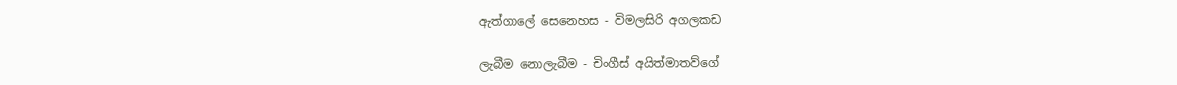ඇත්ගාලේ සෙනෙහස - විමලසිරි අගලකඩ

ලැබීම නොලැබීම - චිංගීස් අයිත්මාතව්ගේ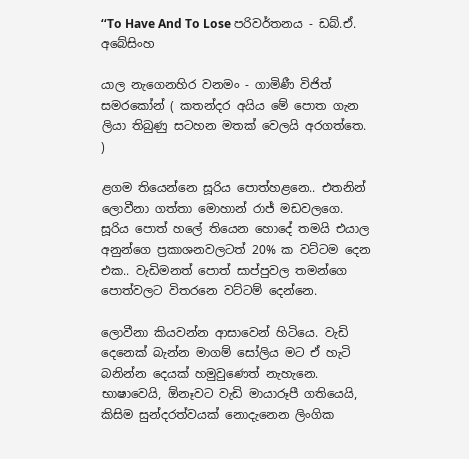‘‘To Have And To Lose පරිවර්තනය - ඩබ්.ඒ. අබේසිංහ

යාල නැගෙනහිර වනමං - ගාමිණී විජිත් සමරකෝන් ( කතන්දර අයිය මේ පොත ගැන ලියා තිබුණු සටහන මතක් වෙලයි අරගත්තෙ. )

ළගම තියෙන්නෙ සූරිය පොත්හළනෙ.. එතනින් ලොවීනා ගත්තා මොහාන් රාජ් මඩවලගෙ. සූරිය පොත් හලේ තියෙන හොදේ තමයි එයාල අනුන්ගෙ ප්‍රකාශනවලටත් 20% ක වට්ටම දෙන එක.. වැඩිමනත් පොත් සාප්පුවල තමන්ගෙ පොත්වලට විතරනෙ වට්ටම් දෙන්නෙ.

ලොවීනා කියවන්න ආසාවෙන් හිටියෙ. වැඩි දෙනෙක් බැන්න මාගම් සෝලිය මට ඒ හැටි බනින්න දෙයක් හමුවුණෙත් නැහැනෙ. භාෂාවෙයි, ඕනෑවට වැඩි මායාරූපී ගතියෙයි, කිසිම සුන්දරත්වයක් නොදැනෙන ලිංගික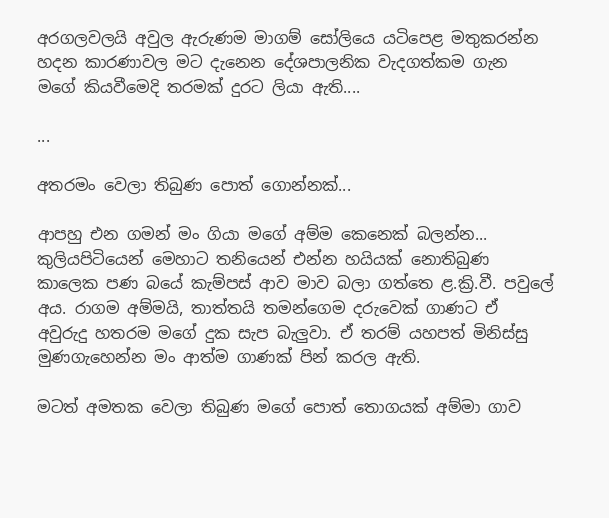අරගලවලයි අවුල ඇරුණම මාගම් සෝලියෙ යටිපෙළ මතුකරන්න හදන කාරණාවල මට දැනෙන දේශපාලනික වැදගත්කම ගැන මගේ කියවීමෙදි තරමක් දුරට ලියා ඇති....

...

අතරමං වෙලා තිබුණ පොත් ගොන්නක්...

ආපහු එන ගමන් මං ගියා මගේ අම්ම කෙනෙක් බලන්න... කුලියපිටියෙන් මෙහාට තනියෙන් එන්න හයියක් නොතිබුණ කාලෙක පණ බයේ කැම්පස් ආව මාව බලා ගත්තෙ ළ.ක්‍රි.වී. පවුලේ අය. රාගම අම්මයි, තාත්තයි තමන්ගෙම දරුවෙක් ගාණට ඒ අවුරුදු හතරම මගේ දුක සැප බැලුවා. ඒ තරම් යහපත් මිනිස්සු මුණගැහෙන්න මං ආත්ම ගාණක් පින් කරල ඇති.

මටත් අමතක වෙලා තිබුණ මගේ පොත් තොගයක් අම්මා ගාව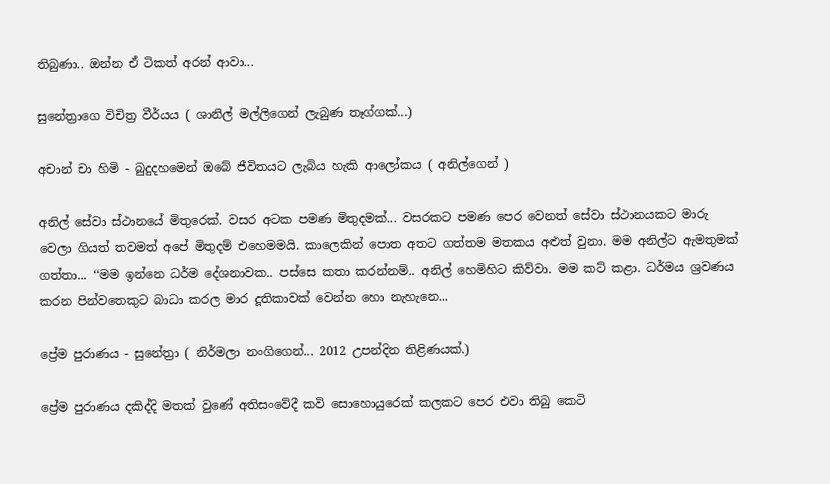තිබුණා.. ඔන්න ඒ ටිකත් අරන් ආවා...

සුනේත්‍රාගෙ විචිත්‍ර වීර්යය ( ශානිල් මල්ලිගෙන් ලැබුණ තෑග්ගක්...)

අචාන් චා හිමි - බුදුදහමෙන් ඔබේ ජීවිතයට ලැබිය හැකි ආලෝකය ( අනිල්ගෙන් )

අනිල් සේවා ස්ථානයේ මිතුරෙක්. වසර අටක පමණ මිතුදමක්... වසරකට පමණ පෙර වෙනත් සේවා ස්ථානයකට මාරු වෙලා ගියත් තවමත් අපේ මිතුදම් එහෙමමයි. කාලෙකින් පොත අතට ගත්තම මතකය අළුත් වුනා. මම අනිල්ට ඇමතුමක් ගත්තා... ‘‘මම ඉන්නෙ ධර්ම දේශනාවක.. පස්සෙ කතා කරන්නම්.. අනිල් හෙමිහිට කිව්වා. මම කට් කළා. ධර්මය ශ්‍රවණය කරන පින්වතෙකුට බාධා කරල මාර දූතිකාවක් වෙන්න හො නැහැනෙ...

ප්‍රේම පුරාණය - සුනේත්‍රා ( නිර්මලා නංගිගෙන්... 2012 උපන්දින තිළිණයක්.)

ප්‍රේම පුරාණය දකිද්දි මතක් වුණේ අතිසංවේදී කවි සොහොයුරෙක් කලකට පෙර එවා තිබු කෙටි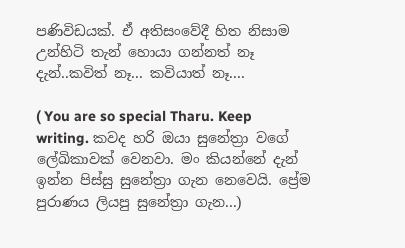පණිවිඩයක්. ඒ අතිසංවේදී හිත නිසාම උන්හිටි තැන් හොයා ගන්නත් නෑ දැන්..කවිත් නෑ... කවියාත් නෑ....

( You are so special Tharu. Keep writing. කවද හරි ඔයා සුනේත්‍රා වගේ ලේඛිකාවක් වෙනවා. මං කියන්නේ දැන් ඉන්න පිස්සු සුනේත්‍රා ගැන නෙවෙයි. ප්‍රේම පුරාණය ලියපු සුනේත්‍රා ගැන...)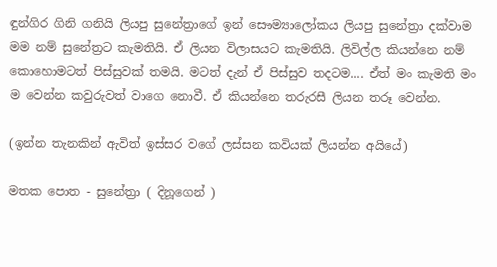ඳුන්ගිර ගිනි ගනියි ලියපු සුනේත්‍රාගේ ඉන් සෞම්‍යාලෝකය ලියපු සුනේත්‍රා දක්වාම මම නම් සුනේත්‍රට කැමතියි. ඒ ලියන විලාසයට කැමතියි. ලිවිල්ල කියන්නෙ නම් කොහොමටත් පිස්සුවක් තමයි. මටත් දැන් ඒ පිස්සුව තදටම.... ඒත් මං කැමති මං ම වෙන්න කවුරුවත් වාගෙ නොවී. ඒ කියන්නෙ තරුරසී ලියන තරූ වෙන්න.

(ඉන්න තැනකින් ඇවිත් ඉස්සර වගේ ලස්සන කවියක් ලියන්න අයියේ)

මතක පොත - සුනේත්‍රා ( දිනූගෙන් )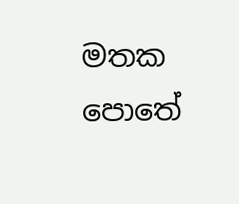මතක පොතේ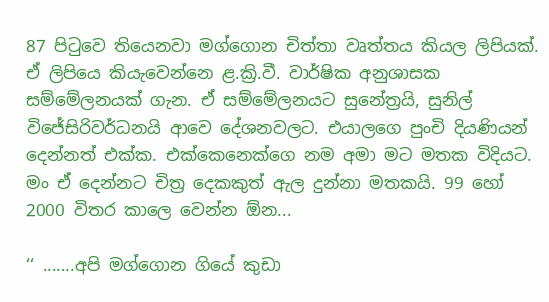87 පිටුවෙ තියෙනවා මග්ගොන චිත්තා වෘත්තය කියල ලිපියක්. ඒ ලිපියෙ කියැවෙන්නෙ ළ.ක්‍රි.වී. වාර්ෂික අනුශාසක සම්මේලනයක් ගැන. ඒ සම්මේලනයට සුනේත්‍රයි, සුනිල් විජේසිරිවර්ධනයි ආවෙ දේශනවලට. එයාලගෙ පුංචි දියණියන් දෙන්නත් එක්ක. එක්කෙනෙක්ගෙ නම අමා මට මතක විදියට. මං ඒ දෙන්නට චිත්‍ර දෙකකුත් ඇල දුන්නා මතකයි. 99 හෝ 2000 විතර කාලෙ වෙන්න ඕන...

‘‘ .......අපි මග්ගොන ගියේ කුඩා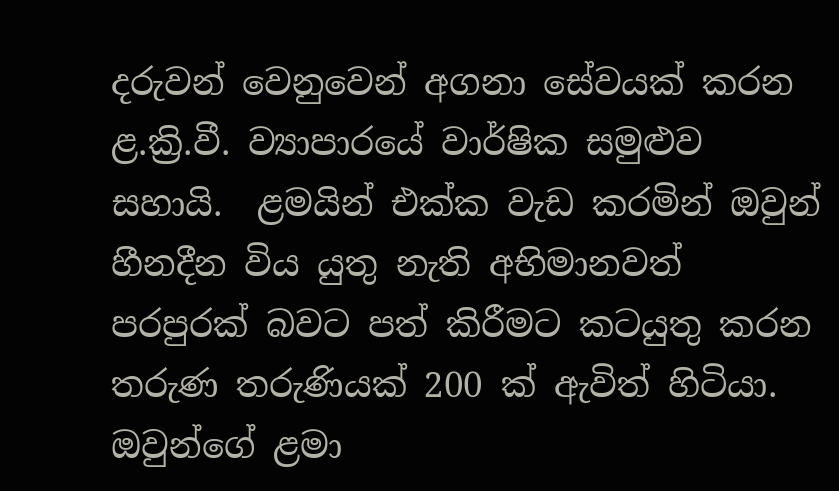දරුවන් වෙනුවෙන් අගනා සේවයක් කරන ළ.ක්‍රි.වී. ව්‍යාපාරයේ වාර්ෂික සමුළුව සහායි.  ළමයින් එක්ක වැඩ කරමින් ඔවුන් හීනදීන විය යුතු නැති අභිමානවත් පරපුරක් බවට පත් කිරීමට කටයුතු කරන තරුණ තරුණියක් 200 ක් ඇවිත් හිටියා. ඔවුන්ගේ ළමා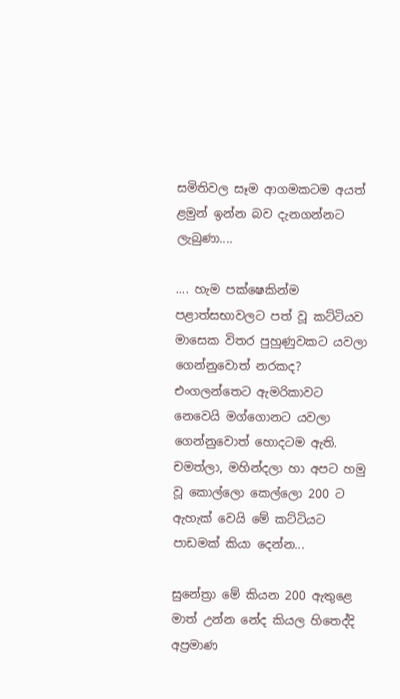සමිතිවල සෑම ආගමකටම අයත් ළමුන් ඉන්න බව දැනගන්නට ලැබුණා....

.... හැම පක්ෂෙකින්ම පළාත්සභාවලට පත් වූ කට්ටියව මාසෙක විතර පුහුණුවකට යවලා ගෙන්නුවොත් නරකද? එංගලන්තෙට ඇමරිකාවට නෙවෙයි මග්ගොනට යවලා ගෙන්නුවොත් හොදටම ඇති. චමත්ලා, මහින්දලා හා අපට හමු වූ කොල්ලො කෙල්ලො 200 ට ඇහැක් වෙයි මේ කට්ටියට පාඩමක් කියා දෙන්න...

සුනේත්‍රා මේ කියන 200 ඇතුළෙ මාත් උන්න නේද කියල හිතෙද්දි අප්‍රමාණ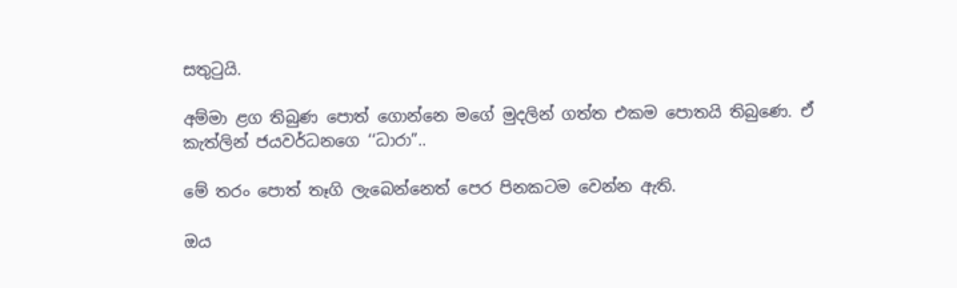සතුටුයි.

අම්මා ළග තිබුණ පොත් ගොන්නෙ මගේ මුදලින් ගත්ත එකම පොතයි තිබුණෙ. ඒ කැත්ලින් ජයවර්ධනගෙ ‘‘ධාරා”..

මේ තරං පොත් තෑගි ලැබෙන්නෙත් පෙර පිනකටම වෙන්න ඇති.

ඔය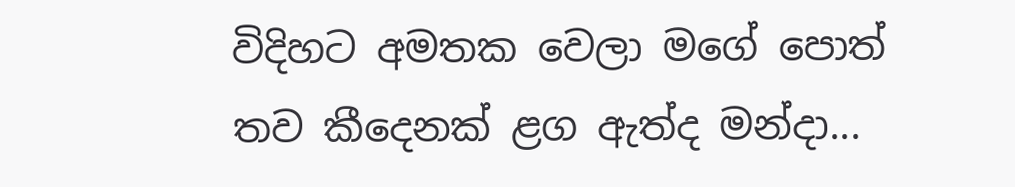විදිහට අමතක වෙලා මගේ පොත් තව කීදෙනක් ළග ඇත්ද මන්දා...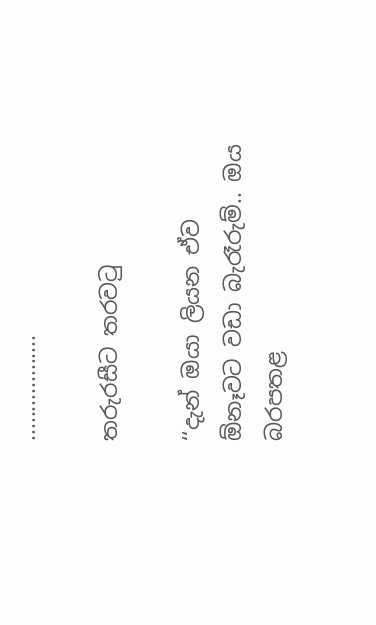..................

තරුරසීට තරවටු

‘‘දැන් ඔයා ලියන ඒව ඕනෑවට වඩා බැරෑරුම්.. ඔය බරපතළ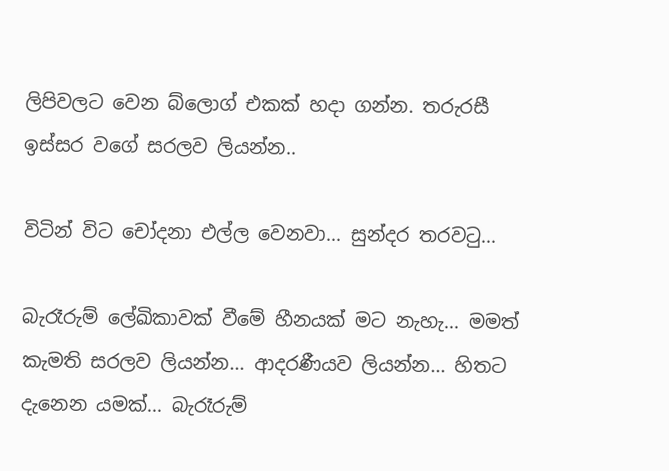ලිපිවලට වෙන බ්ලොග් එකක් හදා ගන්න. තරුරසී ඉස්සර වගේ සරලව ලියන්න..

විටින් විට චෝදනා එල්ල වෙනවා... සුන්දර තරවටු...

බැරෑරුම් ලේඛිකාවක් වීමේ හීනයක් මට නැහැ... මමත් කැමති සරලව ලියන්න... ආදරණීයව ලියන්න... හිතට දැනෙන යමක්... බැරෑරුම්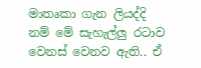මාතෘකා ගැන ලියද්දි නම් මේ සැහැල්ලු රටාව වෙනස් වෙනව ඇති.. ඒ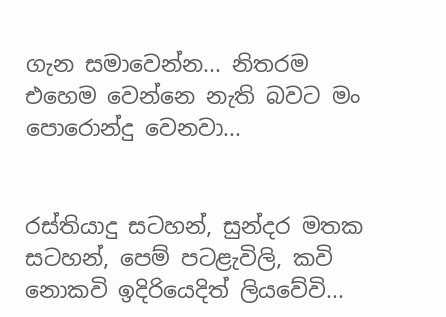ගැන සමාවෙන්න... නිතරම එහෙම වෙන්නෙ නැති බවට මං පොරොන්දු වෙනවා...


රස්තියාදු සටහන්, සුන්දර මතක සටහන්, පෙම් පටළැවිලි, කවි නොකවි ඉදිරියෙදිත් ලියවේවි...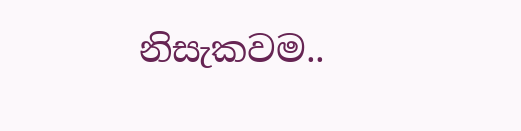නිසැකවම..